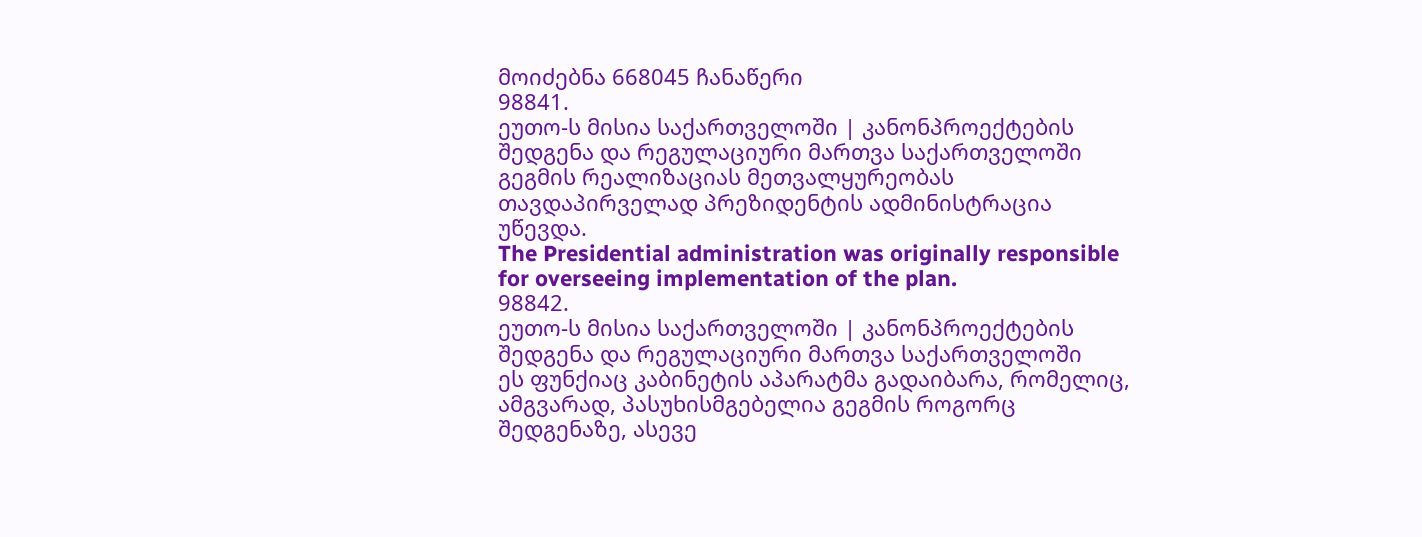მოიძებნა 668045 ჩანაწერი
98841.
ეუთო-ს მისია საქართველოში | კანონპროექტების შედგენა და რეგულაციური მართვა საქართველოში
გეგმის რეალიზაციას მეთვალყურეობას თავდაპირველად პრეზიდენტის ადმინისტრაცია უწევდა.
The Presidential administration was originally responsible for overseeing implementation of the plan.
98842.
ეუთო-ს მისია საქართველოში | კანონპროექტების შედგენა და რეგულაციური მართვა საქართველოში
ეს ფუნქიაც კაბინეტის აპარატმა გადაიბარა, რომელიც, ამგვარად, პასუხისმგებელია გეგმის როგორც შედგენაზე, ასევე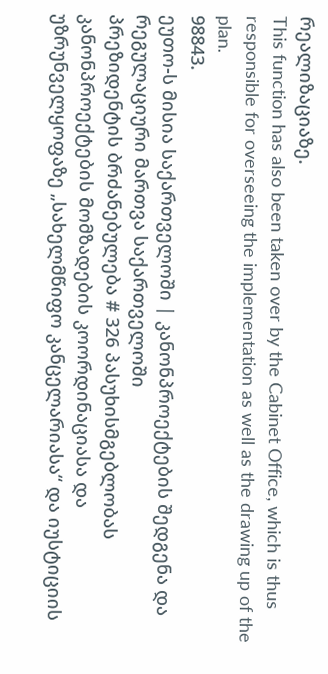რეალიზაციაზე.
This function has also been taken over by the Cabinet Office, which is thus responsible for overseeing the implementation as well as the drawing up of the plan.
98843.
ეუთო-ს მისია საქართველოში | კანონპროექტების შედგენა და რეგულაციური მართვა საქართველოში
პრეზიდენტის ბრძანებულება # 326 პასუხისმგებლობას კანონპროექტების მომზადების კოორდინაციასა და უზრუნველყოფაზე „სახელმწიფო კანცელარიასა“ და იუსტიციის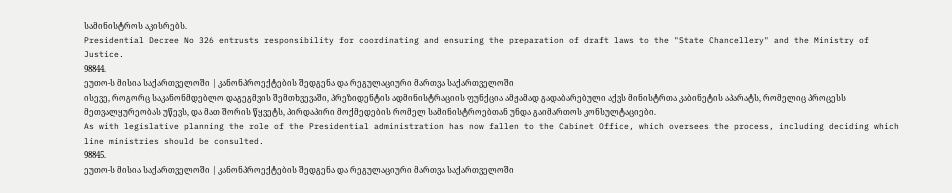სამინისტროს აკისრებს.
Presidential Decree No 326 entrusts responsibility for coordinating and ensuring the preparation of draft laws to the "State Chancellery" and the Ministry of Justice.
98844.
ეუთო-ს მისია საქართველოში | კანონპროექტების შედგენა და რეგულაციური მართვა საქართველოში
ისევე, როგორც საკანონმდებლო დაგეგმვის შემთხვევაში, პრეზიდენტის ადმინისტრაციის ფუნქცია ამჟამად გადაბარებული აქვს მინისტრთა კაბინეტის აპარატს, რომელიც პროცესს მეთვალყურეობას უწევს, და მათ შორის წყვეტს, პირდაპირი მოქმედების რომელ სამინისტროებთან უნდა გაიმართოს კონსულტაციები.
As with legislative planning the role of the Presidential administration has now fallen to the Cabinet Office, which oversees the process, including deciding which line ministries should be consulted.
98845.
ეუთო-ს მისია საქართველოში | კანონპროექტების შედგენა და რეგულაციური მართვა საქართველოში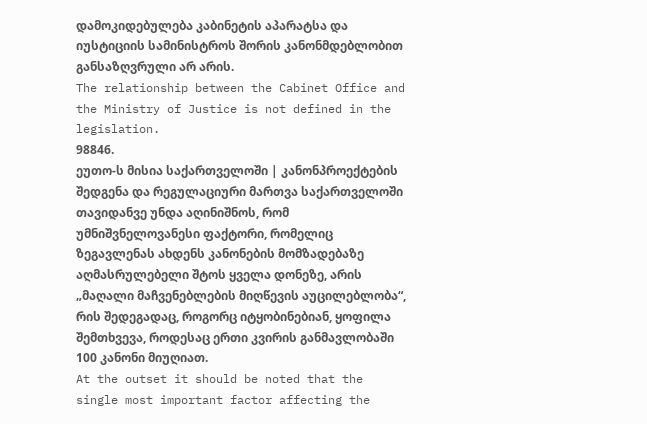დამოკიდებულება კაბინეტის აპარატსა და იუსტიციის სამინისტროს შორის კანონმდებლობით განსაზღვრული არ არის.
The relationship between the Cabinet Office and the Ministry of Justice is not defined in the legislation.
98846.
ეუთო-ს მისია საქართველოში | კანონპროექტების შედგენა და რეგულაციური მართვა საქართველოში
თავიდანვე უნდა აღინიშნოს, რომ უმნიშვნელოვანესი ფაქტორი, რომელიც ზეგავლენას ახდენს კანონების მომზადებაზე აღმასრულებელი შტოს ყველა დონეზე, არის „მაღალი მაჩვენებლების მიღწევის აუცილებლობა“, რის შედეგადაც, როგორც იტყობინებიან, ყოფილა შემთხვევა, როდესაც ერთი კვირის განმავლობაში 100 კანონი მიუღიათ.
At the outset it should be noted that the single most important factor affecting the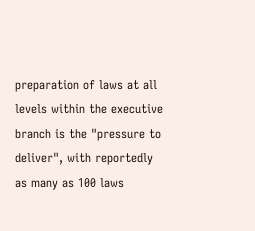preparation of laws at all levels within the executive branch is the "pressure to deliver", with reportedly as many as 100 laws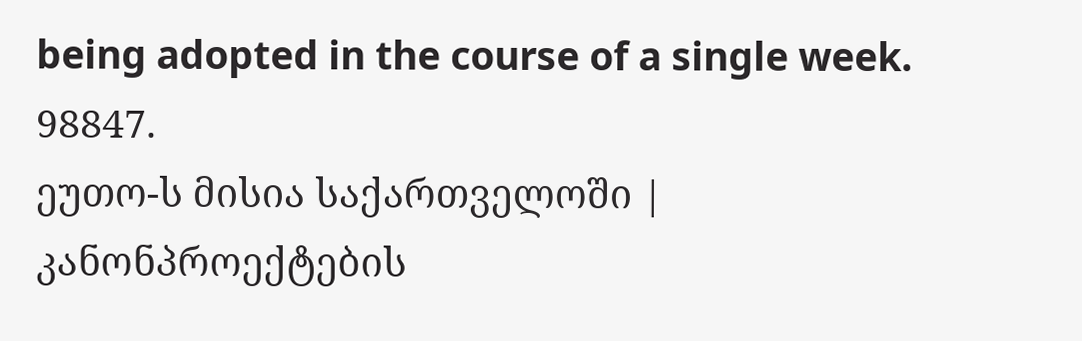being adopted in the course of a single week.
98847.
ეუთო-ს მისია საქართველოში | კანონპროექტების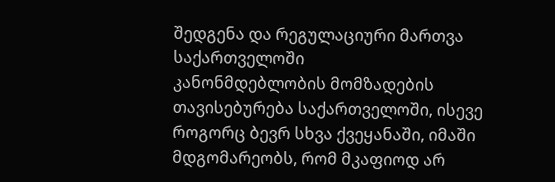შედგენა და რეგულაციური მართვა საქართველოში
კანონმდებლობის მომზადების თავისებურება საქართველოში, ისევე როგორც ბევრ სხვა ქვეყანაში, იმაში მდგომარეობს, რომ მკაფიოდ არ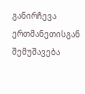განირჩევა ერთმანეთისგან შემუშავება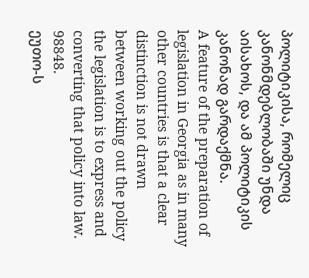პოლიტიკისა, რომელიც კანონმდებლობაში უნდა აისახოს, და ამ პოლიტიკის კანონად გარდაქმნა.
A feature of the preparation of legislation in Georgia as in many other countries is that a clear distinction is not drawn between working out the policy the legislation is to express and converting that policy into law.
98848.
ეუთო-ს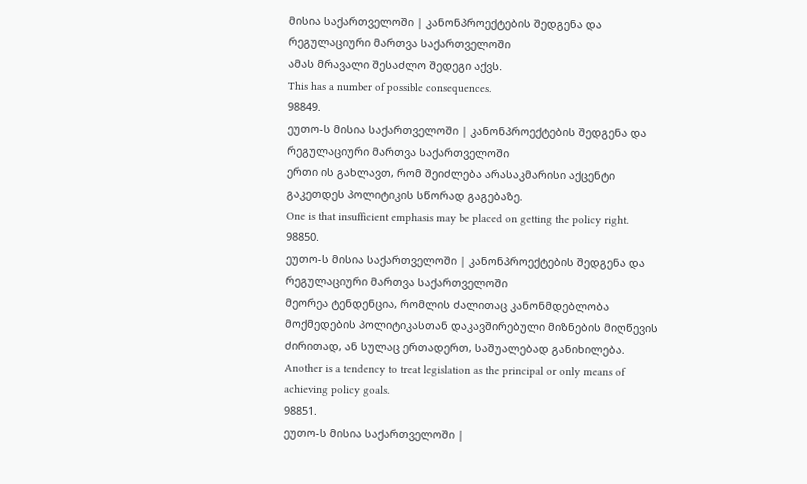მისია საქართველოში | კანონპროექტების შედგენა და რეგულაციური მართვა საქართველოში
ამას მრავალი შესაძლო შედეგი აქვს.
This has a number of possible consequences.
98849.
ეუთო-ს მისია საქართველოში | კანონპროექტების შედგენა და რეგულაციური მართვა საქართველოში
ერთი ის გახლავთ, რომ შეიძლება არასაკმარისი აქცენტი გაკეთდეს პოლიტიკის სწორად გაგებაზე.
One is that insufficient emphasis may be placed on getting the policy right.
98850.
ეუთო-ს მისია საქართველოში | კანონპროექტების შედგენა და რეგულაციური მართვა საქართველოში
მეორეა ტენდენცია, რომლის ძალითაც კანონმდებლობა მოქმედების პოლიტიკასთან დაკავშირებული მიზნების მიღწევის ძირითად, ან სულაც ერთადერთ, საშუალებად განიხილება.
Another is a tendency to treat legislation as the principal or only means of achieving policy goals.
98851.
ეუთო-ს მისია საქართველოში |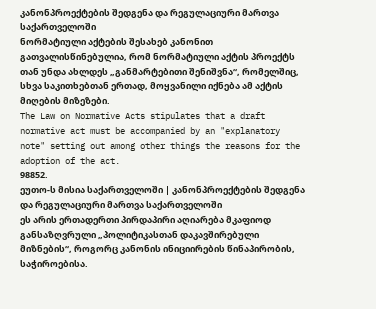კანონპროექტების შედგენა და რეგულაციური მართვა საქართველოში
ნორმატიული აქტების შესახებ კანონით გათვალისწინებულია, რომ ნორმატიული აქტის პროექტს თან უნდა ახლდეს „განმარტებითი შენიშვნა“, რომელშიც, სხვა საკითხებთან ერთად, მოყვანილი იქნება ამ აქტის მიღების მიზეზები.
The Law on Normative Acts stipulates that a draft normative act must be accompanied by an "explanatory note" setting out among other things the reasons for the adoption of the act.
98852.
ეუთო-ს მისია საქართველოში | კანონპროექტების შედგენა და რეგულაციური მართვა საქართველოში
ეს არის ერთადერთი პირდაპირი აღიარება მკაფიოდ განსაზღვრული „პოლიტიკასთან დაკავშირებული მიზნების“, როგორც კანონის ინიციირების წინაპირობის, საჭიროებისა.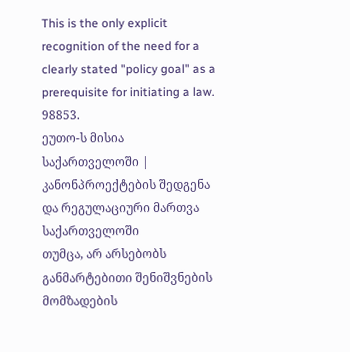This is the only explicit recognition of the need for a clearly stated "policy goal" as a prerequisite for initiating a law.
98853.
ეუთო-ს მისია საქართველოში | კანონპროექტების შედგენა და რეგულაციური მართვა საქართველოში
თუმცა, არ არსებობს განმარტებითი შენიშვნების მომზადების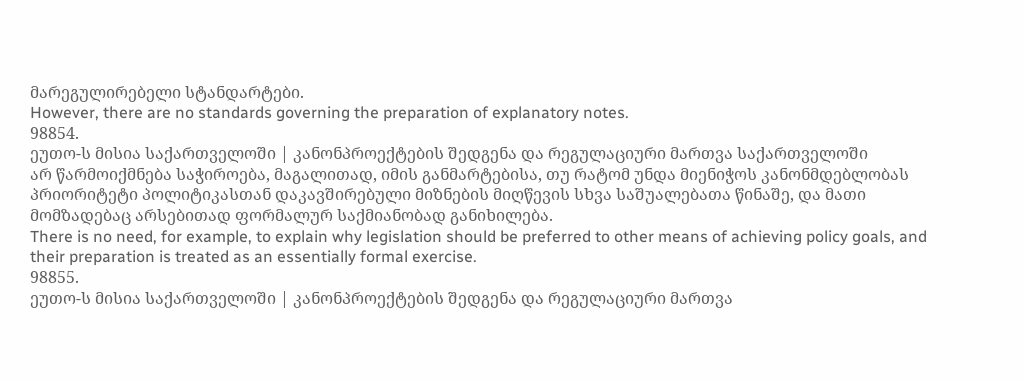მარეგულირებელი სტანდარტები.
However, there are no standards governing the preparation of explanatory notes.
98854.
ეუთო-ს მისია საქართველოში | კანონპროექტების შედგენა და რეგულაციური მართვა საქართველოში
არ წარმოიქმნება საჭიროება, მაგალითად, იმის განმარტებისა, თუ რატომ უნდა მიენიჭოს კანონმდებლობას პრიორიტეტი პოლიტიკასთან დაკავშირებული მიზნების მიღწევის სხვა საშუალებათა წინაშე, და მათი მომზადებაც არსებითად ფორმალურ საქმიანობად განიხილება.
There is no need, for example, to explain why legislation should be preferred to other means of achieving policy goals, and their preparation is treated as an essentially formal exercise.
98855.
ეუთო-ს მისია საქართველოში | კანონპროექტების შედგენა და რეგულაციური მართვა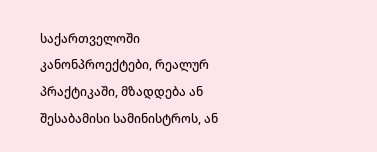საქართველოში
კანონპროექტები, რეალურ პრაქტიკაში, მზადდება ან შესაბამისი სამინისტროს, ან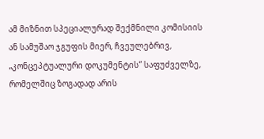ამ მიზნით სპეციალურად შექმნილი კომისიის ან სამუშაო ჯგუფის მიერ, ჩვეულებრივ, „კონცეპტუალური დოკუმენტის“ საფუძველზე, რომელშიც ზოგადად არის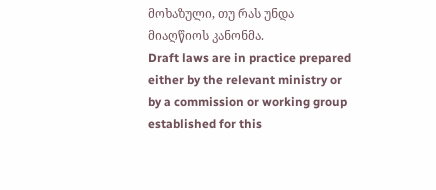მოხაზული, თუ რას უნდა მიაღწიოს კანონმა.
Draft laws are in practice prepared either by the relevant ministry or by a commission or working group established for this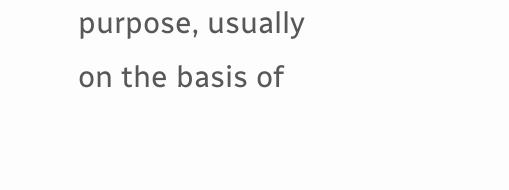purpose, usually on the basis of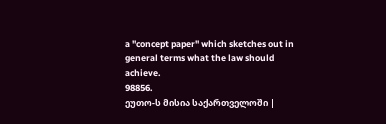a "concept paper" which sketches out in general terms what the law should achieve.
98856.
ეუთო-ს მისია საქართველოში |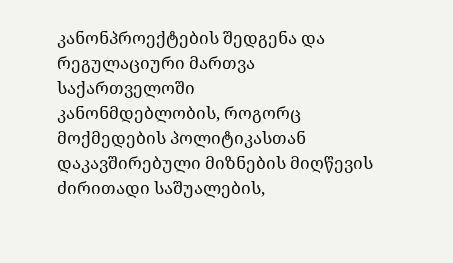კანონპროექტების შედგენა და რეგულაციური მართვა საქართველოში
კანონმდებლობის, როგორც მოქმედების პოლიტიკასთან დაკავშირებული მიზნების მიღწევის ძირითადი საშუალების,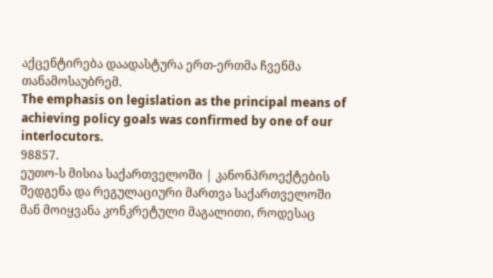აქცენტირება დაადასტურა ერთ-ერთმა ჩვენმა თანამოსაუბრემ.
The emphasis on legislation as the principal means of achieving policy goals was confirmed by one of our interlocutors.
98857.
ეუთო-ს მისია საქართველოში | კანონპროექტების შედგენა და რეგულაციური მართვა საქართველოში
მან მოიყვანა კონკრეტული მაგალითი, როდესაც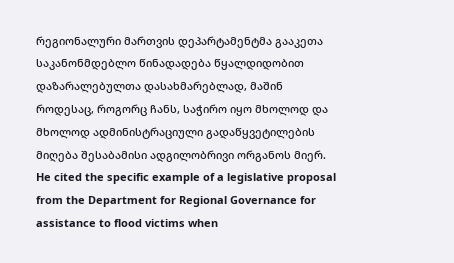რეგიონალური მართვის დეპარტამენტმა გააკეთა საკანონმდებლო წინადადება წყალდიდობით დაზარალებულთა დასახმარებლად, მაშინ როდესაც, როგორც ჩანს, საჭირო იყო მხოლოდ და მხოლოდ ადმინისტრაციული გადაწყვეტილების მიღება შესაბამისი ადგილობრივი ორგანოს მიერ.
He cited the specific example of a legislative proposal from the Department for Regional Governance for assistance to flood victims when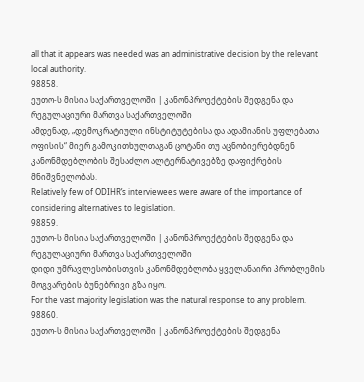all that it appears was needed was an administrative decision by the relevant local authority.
98858.
ეუთო-ს მისია საქართველოში | კანონპროექტების შედგენა და რეგულაციური მართვა საქართველოში
ამდენად, „დემოკრატიული ინსტიტუტებისა და ადამიანის უფლებათა ოფისის“ მიერ გამოკითხულთაგან ცოტანი თუ აცნობიერებდნენ კანონმდებლობის შესაძლო ალტერნატივებზე დაფიქრების მნიშვნელობას.
Relatively few of ODIHR’s interviewees were aware of the importance of considering alternatives to legislation.
98859.
ეუთო-ს მისია საქართველოში | კანონპროექტების შედგენა და რეგულაციური მართვა საქართველოში
დიდი უმრავლესობისთვის კანონმდებლობა ყველანაირი პრობლემის მოგვარების ბუნებრივი გზა იყო.
For the vast majority legislation was the natural response to any problem.
98860.
ეუთო-ს მისია საქართველოში | კანონპროექტების შედგენა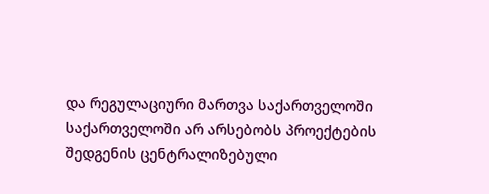და რეგულაციური მართვა საქართველოში
საქართველოში არ არსებობს პროექტების შედგენის ცენტრალიზებული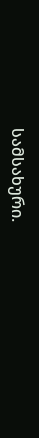სამსახური.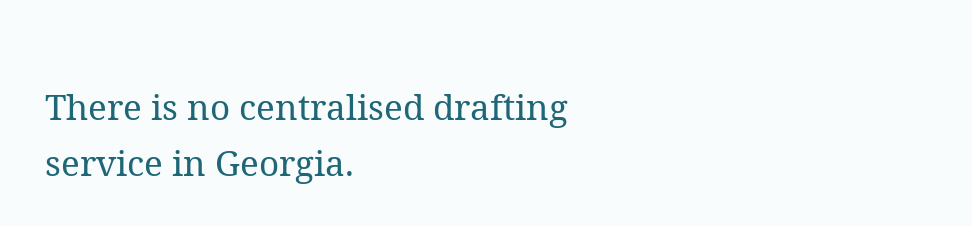There is no centralised drafting service in Georgia.